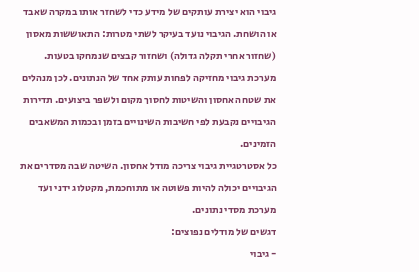גיבוי הוא יצירת עותקים של מידע כדי לשחזר אותו במקרה שאבד או הושחת. הגיבוי נועד בעיקר לשתי מטרות: התאוששות מאסון (שחזור אחרי תקלה גדולה) ושחזור קבצים שנמחקו בטעות.
מערכת גיבוי מחזיקה לפחות עותק אחד של הנתונים. לכן מנהלים את שטח האחסון והשיטות לחסוך מקום ולשפר ביצועים. תדירות הגיבויים נקבעת לפי חשיבות השינויים בזמן ובכמות המשאבים הזמינים.
כל אסטרטגיית גיבוי צריכה מודל אחסון. השיטה שבה מסדרים את הגיבויים יכולה להיות פשוטה או מתוחכמת, מקטלוג ידני ועד מערכת מסדי נתונים.
דגשים של מודלים נפוצים:
- גיבוי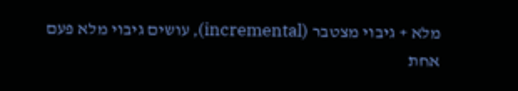מלא + גיבוי מצטבר (incremental), עושים גיבוי מלא פעם אחת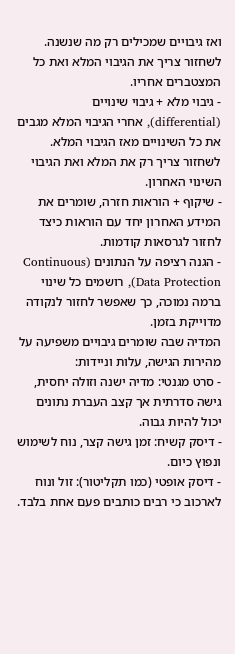ואז גיבויים שמכילים רק מה שנשנה. לשחזור צריך את הגיבוי המלא ואת כל המצטברים אחריו.
- גיבוי מלא + גיבוי שינויים (differential), אחרי הגיבוי המלא מגבים את כל השינויים מאז הגיבוי המלא. לשחזור צריך רק את המלא ואת הגיבוי השינוי האחרון.
- שיקוף + הוראות חזרה, שומרים את המידע האחרון יחד עם הוראות כיצד לחזור לגרסאות קודמות.
- הגנה רציפה על הנתונים (Continuous Data Protection), רושמים כל שינוי ברמה נמוכה, כך שאפשר לחזור לנקודה מדוייקת בזמן.
המדיה שבה שומרים גיבויים משפיעה על מהירות הגישה, עלות וניידות:
- סרט מגנטי: מדיה ישנה וזולה יחסית, גישה סדרתית אך קצב העברת נתונים יכול להיות גבוה.
- דיסק קשיח: זמן גישה קצר, נוח לשימוש ונפוץ כיום.
- דיסק אופטי (כמו תקליטור): זול ונוח לארכוב כי רבים כותבים פעם אחת בלבד.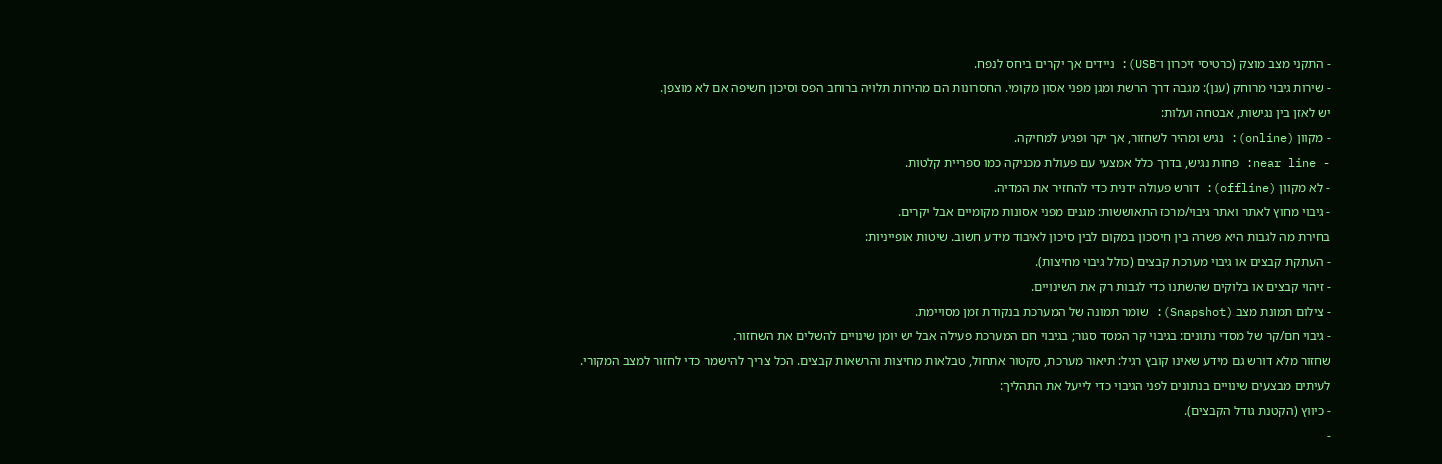- התקני מצב מוצק (כרטיסי זיכרון ו־USB): ניידים אך יקרים ביחס לנפח.
- שירות גיבוי מרוחק (ענן): מגבה דרך הרשת ומגן מפני אסון מקומי. החסרונות הם מהירות תלויה ברוחב הפס וסיכון חשיפה אם לא מוצפן.
יש לאזן בין נגישות, אבטחה ועלות:
- מקוון (online): נגיש ומהיר לשחזור, אך יקר ופגיע למחיקה.
- near line: פחות נגיש, בדרך כלל אמצעי עם פעולת מכניקה כמו ספריית קלטות.
- לא מקוון (offline): דורש פעולה ידנית כדי להחזיר את המדיה.
- גיבוי מחוץ לאתר ואתר גיבוי/מרכז התאוששות: מגנים מפני אסונות מקומיים אבל יקרים.
בחירת מה לגבות היא פשרה בין חיסכון במקום לבין סיכון לאיבוד מידע חשוב. שיטות אופייניות:
- העתקת קבצים או גיבוי מערכת קבצים (כולל גיבוי מחיצות).
- זיהוי קבצים או בלוקים שהשתנו כדי לגבות רק את השינויים.
- צילום תמונת מצב (Snapshot): שומר תמונה של המערכת בנקודת זמן מסויימת.
- גיבוי חם/קר של מסדי נתונים: בגיבוי קר המסד סגור; בגיבוי חם המערכת פעילה אבל יש יומן שינויים להשלים את השחזור.
שחזור מלא דורש גם מידע שאינו קובץ רגיל: תיאור מערכת, סקטור אתחול, טבלאות מחיצות והרשאות קבצים. הכל צריך להישמר כדי לחזור למצב המקורי.
לעיתים מבצעים שינויים בנתונים לפני הגיבוי כדי לייעל את התהליך:
- כיווץ (הקטנת גודל הקבצים).
-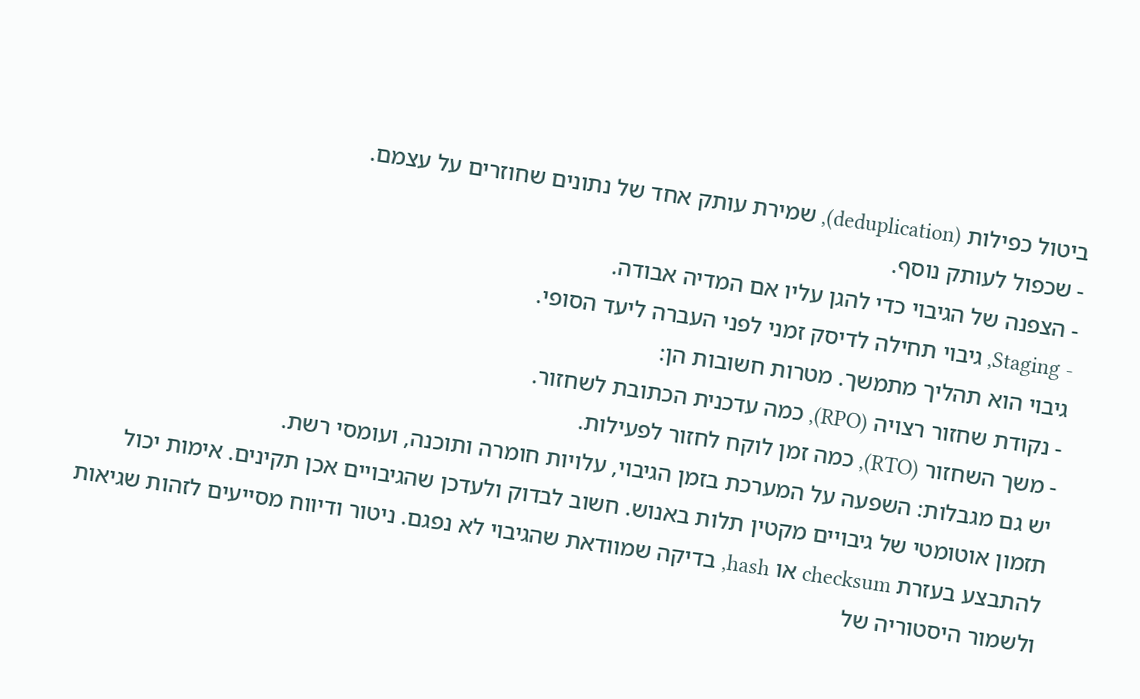ביטול כפילות (deduplication), שמירת עותק אחד של נתונים שחוזרים על עצמם.
- שכפול לעותק נוסף.
- הצפנה של הגיבוי כדי להגן עליו אם המדיה אבודה.
- Staging, גיבוי תחילה לדיסק זמני לפני העברה ליעד הסופי.
גיבוי הוא תהליך מתמשך. מטרות חשובות הן:
- נקודת שחזור רצויה (RPO), כמה עדכנית הכתובת לשחזור.
- משך השחזור (RTO), כמה זמן לוקח לחזור לפעילות.
יש גם מגבלות: השפעה על המערכת בזמן הגיבוי, עלויות חומרה ותוכנה, ועומסי רשת.
תזמון אוטומטי של גיבויים מקטין תלות באנוש. חשוב לבדוק ולעדכן שהגיבויים אכן תקינים. אימות יכול להתבצע בעזרת checksum או hash, בדיקה שמוודאת שהגיבוי לא נפגם. ניטור ודיווח מסייעים לזהות שגיאות ולשמור היסטוריה של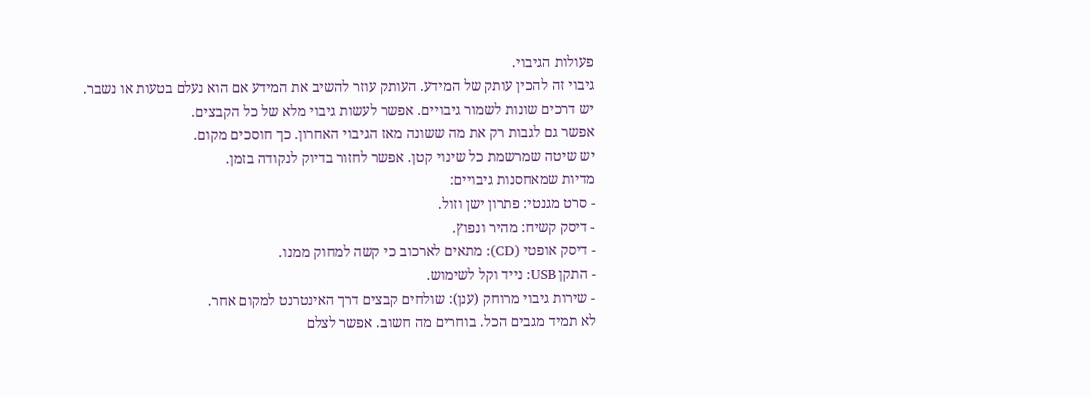פעולות הגיבוי.
גיבוי זה להכין עותק של המידע. העותק עוזר להשיב את המידע אם הוא נעלם בטעות או נשבר.
יש דרכים שונות לשמור גיבויים. אפשר לעשות גיבוי מלא של כל הקבצים.
אפשר גם לגבות רק את מה ששונה מאז הגיבוי האחרון. כך חוסכים מקום.
יש שיטה שמרשמת כל שינוי קטן. אפשר לחזור בדיוק לנקודה בזמן.
מדיות שמאחסנות גיבויים:
- סרט מגנטי: פתרון ישן וזול.
- דיסק קשיח: מהיר ונפוץ.
- דיסק אופטי (CD): מתאים לארכוב כי קשה למחוק ממנו.
- התקן USB: נייד וקל לשימוש.
- שירות גיבוי מרוחק (ענן): שולחים קבצים דרך האינטרנט למקום אחר.
לא תמיד מגבים הכל. בוחרים מה חשוב. אפשר לצלם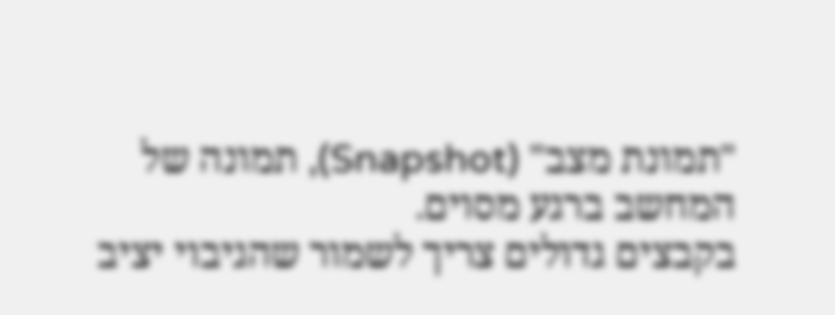"תמונת מצב" (Snapshot), תמונה של המחשב ברגע מסוים.
בקבצים גדולים צריך לשמור שהגיבוי יציב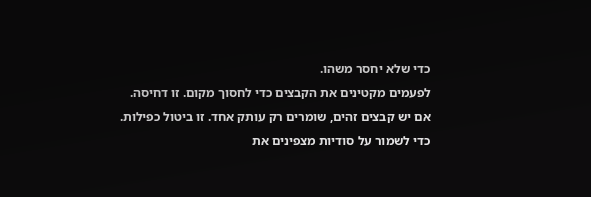כדי שלא יחסר משהו.
לפעמים מקטינים את הקבצים כדי לחסוך מקום. זו דחיסה.
אם יש קבצים זהים, שומרים רק עותק אחד. זו ביטול כפילות.
כדי לשמור על סודיות מצפינים את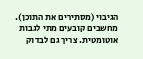הגיבוי (מסתירים את התוכן).
מחשבים קובעים מתי לגבות אוטומטית. צריך גם לבדוק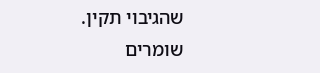שהגיבוי תקין.
שומרים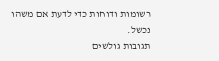רשומות ודוחות כדי לדעת אם משהו נכשל.
תגובות גולשים